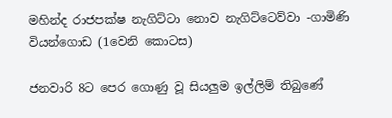මහින්ද රාජපක්ෂ නැගිට්ටා නොව නැගිට්ටෙව්වා -ගාමිණි වියන්ගොඩ (1වෙනි කොටස)

ජනවාරි 8ට පෙර ගොණු වූ සියලුම ඉල්ලිම් තිබුණේ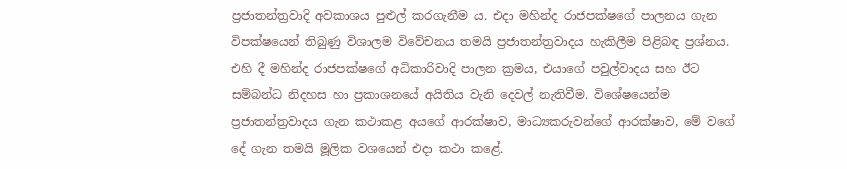ප්‍රජාතන්ත්‍රවාදි අවකාශය පුළුල් කරගැනීම ය. එදා මහින්ද රාජපක්ෂගේ පාලනය ගැන විපක්ෂයෙන් තිබුණු විශාලම විවේචනය තමයි ප්‍රජාතන්ත්‍රවාදය හැකිලීම පිළිබඳ ප්‍රශ්නය. එහි දී මහින්ද රාජපක්ෂගේ අධිකාරිවාදි පාලන ක්‍රමය, එයාගේ පවුල්වාදය සහ ඊට සම්බන්ධ නිදහස හා ප්‍රකාශනයේ අයිතිය වැනි දෙවල් නැතිවීම. විශේෂයෙන්ම ප්‍රජාතන්ත්‍රවාදය ගැන කථාකළ අයගේ ආරක්ෂාව, මාධ්‍යකරුවන්ගේ ආරක්ෂාව, මේ වගේ දේ ගැන තමයි මූලික වශයෙන් එදා කථා කළේ.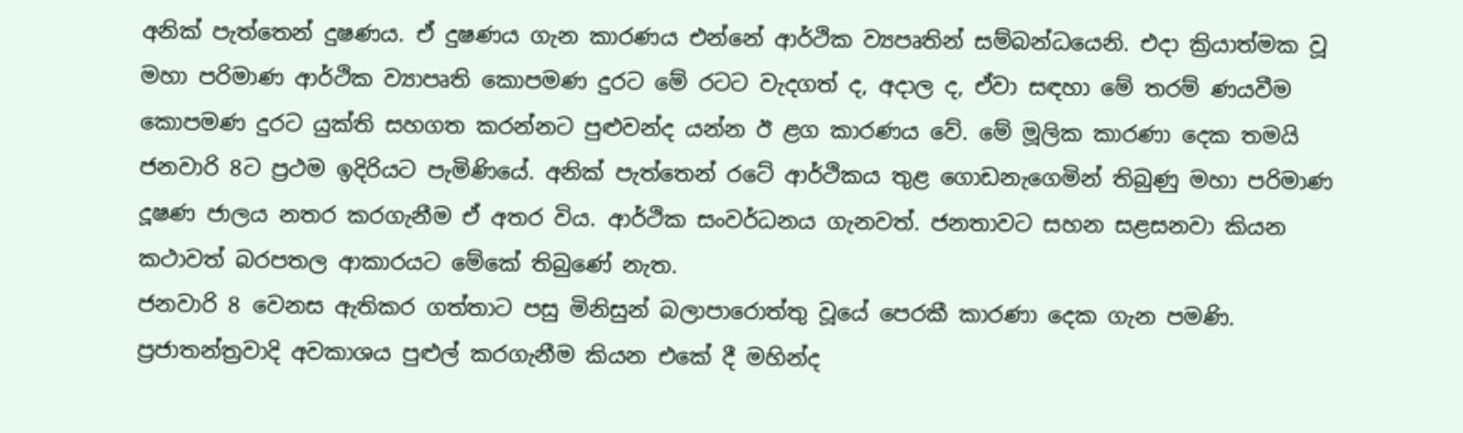අනික් පැත්තෙන් දුෂණය. ඒ දුෂණය ගැන කාරණය එන්නේ ආර්ථික ව්‍යපෘතින් සම්බන්ධයෙනි. එදා ක්‍රියාත්මක වූ මහා පරිමාණ ආර්ථික ව්‍යාපෘති කොපමණ දුරට මේ රටට වැදගත් ද, අදාල ද, ඒවා සඳහා මේ තරම් ණයවීම කොපමණ දුරට යුක්ති සහගත කරන්නට පුළුවන්ද යන්න ඊ ළග කාරණය වේ. මේ මූලික කාරණා දෙක තමයි ජනවාරි 8ට ප්‍රථම ඉදිරියට පැමිණියේ. අනික් පැත්තෙන් රටේ ආර්ථිකය තුළ ගොඩනැගෙමින් තිබුණු මහා පරිමාණ දූෂණ ජාලය නතර කරගැනීම ඒ අතර විය. ආර්ථික සංවර්ධනය ගැනවත්. ජනතාවට සහන සළසනවා කියන කථාවත් බරපතල ආකාරයට මේකේ තිබුණේ නැත.
ජනවාරි 8 වෙනස ඇතිකර ගත්තාට පසු මිනිසුන් බලාපාරොත්තු වූයේ පෙරකී කාරණා දෙක ගැන පමණි. ප්‍රජාතන්ත්‍රවාදි අවකාශය පුළුල් කරගැනීම කියන එකේ දී මහින්ද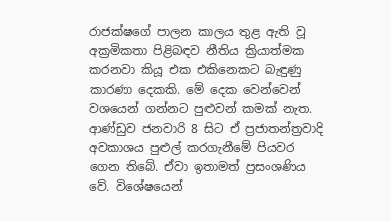රාජක්ෂගේ පාලන කාලය තුළ ඇති වූ අක්‍රමිකතා පිළිබඳව නීතිය ක්‍රියාත්මක කරනවා කියූ එක එකිනෙකට බැඳුණු කාරණා දෙකකි. මේ දෙක වෙන්වෙන් වශයෙන් ගන්නට පුළුවන් කමක් නැත. ආණ්ඩුව ජනවාරි 8 සිට ඒ ප්‍රජාතන්ත්‍රවාදි අවකාශය පුළුල් කරගැනීමේ පියවර ගෙන තිබේ. ඒවා ඉතාමත් ප්‍රසංශණිය වේ. විශේෂයෙන්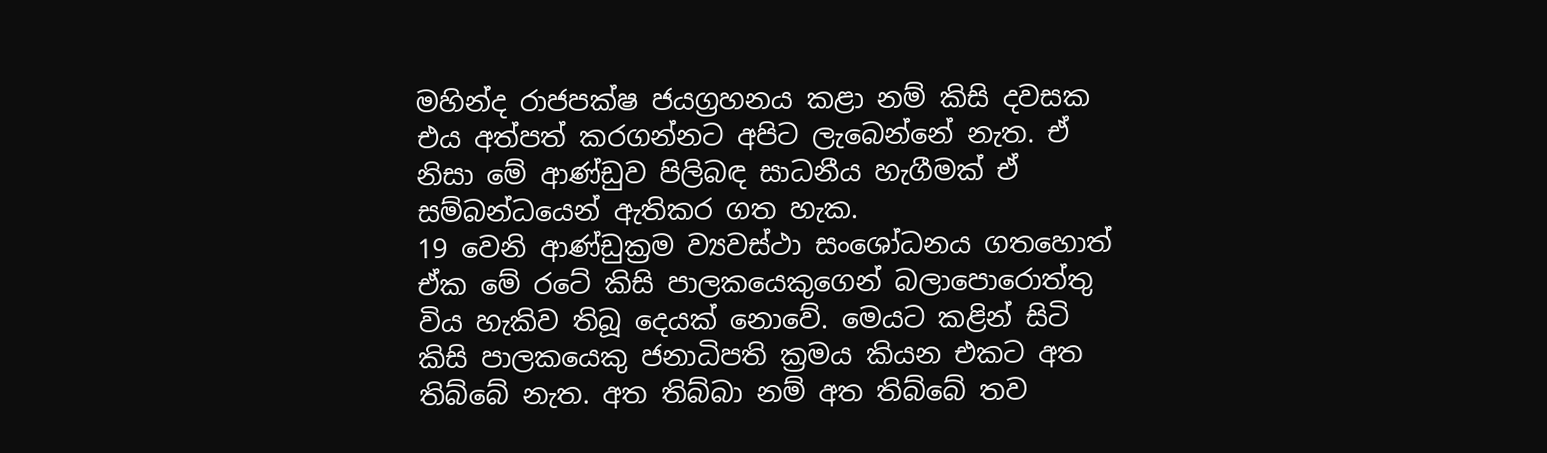මහින්ද රාජපක්ෂ ජයග්‍රහනය කළා නම් කිසි දවසක එය අත්පත් කරගන්නට අපිට ලැබෙන්නේ නැත. ඒ නිසා මේ ආණ්ඩුව පිලිබඳ සාධනීය හැගීමක් ඒ සම්බන්ධයෙන් ඇතිකර ගත හැක.
19 වෙනි ආණ්ඩුක්‍රම ව්‍යවස්ථා සංශෝධනය ගතහොත් ඒක මේ රටේ කිසි පාලකයෙකුගෙන් බලාපොරොත්තු විය හැකිව තිබූ දෙයක් නොවේ. මෙයට කළින් සිටි කිසි පාලකයෙකු ජනාධිපති ක්‍රමය කියන එකට අත තිබ්බේ නැත. අත තිබ්බා නම් අත තිබ්බේ තව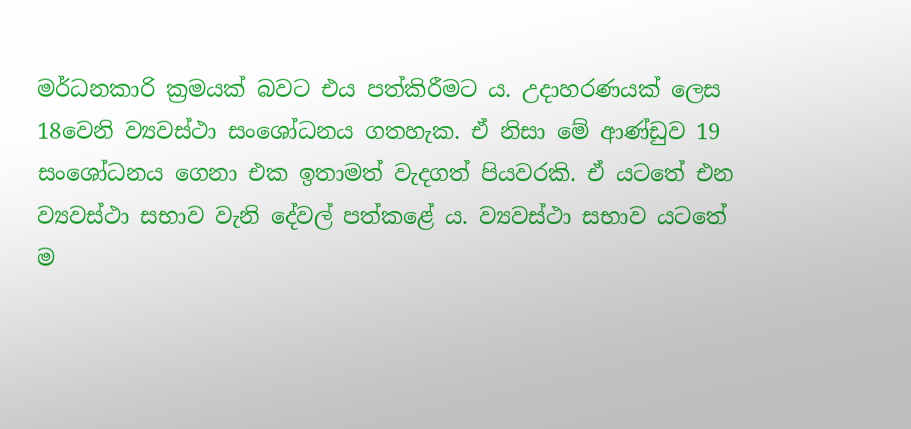මර්ධනකාරි ක්‍රමයක් බවට එය පත්කිරීමට ය. උදාහරණයක් ලෙස 18වෙනි ව්‍යවස්ථා සංශෝධනය ගතහැක. ඒ නිසා මේ ආණ්ඩුව 19 සංශෝධනය ගෙනා එක ඉතාමත් වැදගත් පියවරකි. ඒ යටතේ එන ව්‍යවස්ථා සභාව වැනි දේවල් පත්කළේ ය. ව්‍යවස්ථා සභාව යටතේ ම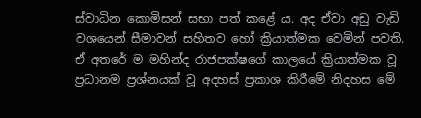ස්වාධින කොමිසන් සභා පත් කළේ ය. අද ඒවා අඩු වැඩි වශයෙන් සීමාවන් සහිතව හෝ ක්‍රියාත්මක වෙමින් පවති. ඒ අතරේ ම මහින්ද රාජපක්ෂගේ කාලයේ ක්‍රියාත්මක වූ ප්‍රධානම ප්‍රශ්නයක් වූ අදහස් ප්‍රකාශ කිරීමේ නිදහස මේ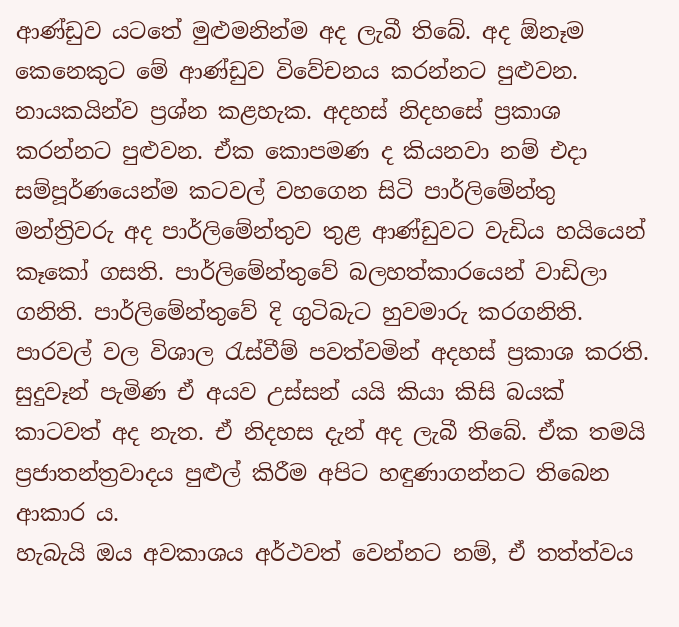ආණ්ඩුව යටතේ මුළුමනින්ම අද ලැබී තිබේ. අද ඕනෑම කෙනෙකුට මේ ආණ්ඩුව විවේචනය කරන්නට පුළුවන. නායකයින්ව ප්‍රශ්න කළහැක. අදහස් නිදහසේ ප්‍රකාශ කරන්නට පුළුවන. ඒක කොපමණ ද කියනවා නම් එදා සම්පූර්ණයෙන්ම කටවල් වහගෙන සිටි පාර්ලිමේන්තු මන්ත්‍රිවරු අද පාර්ලිමේන්තුව තුළ ආණ්ඩුවට වැඩිය හයියෙන් කෑකෝ ගසති. පාර්ලිමේන්තුවේ බලහත්කාරයෙන් වාඩිලා ගනිති. පාර්ලිමේන්තුවේ දි ගුටිබැට හුවමාරු කරගනිති. පාරවල් වල විශාල රැස්වීම් පවත්වමින් අදහස් ප්‍රකාශ කරති. සුදුවෑන් පැමිණ ඒ අයව උස්සන් යයි කියා කිසි බයක් කාටවත් අද නැත. ඒ නිදහස දැන් අද ලැබී තිබේ. ඒක තමයි ප්‍රජාතන්ත්‍රවාදය පුළුල් කිරීම අපිට හඳුණාගන්නට තිබෙන ආකාර ය.
හැබැයි ඔය අවකාශය අර්ථවත් වෙන්නට නම්, ඒ තත්ත්වය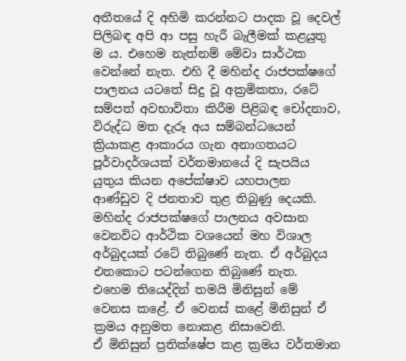අතීතයේ දි අහිමි කරන්නට පාදක වූ දෙවල් පිලිබඳ අපි ආ පසු හැරී බැලීමක් කළයුතු ම ය. එහෙම නැත්නම් මේවා සාර්ථක වෙන්නේ නැත. එහි දී මහින්ද රාජපක්ෂගේ පාලනය යටතේ සිදු වූ අක්‍රමිකතා, රටේ සම්පත් අවභාවිතා කිරීම පිළිබඳ චෝදනාව, විරුද්ධ මත දැරූ අය සම්බන්ධයෙන් ක්‍රියාකළ ආකාරය ගැන අනාගතයට පූර්වාදර්ශයක් වර්තමානයේ දි සැපයිය යුතුය කියන අපේක්ෂාව යහපාලන ආණ්ඩුව දි ජනතාව තුළ තිබුණු දෙයකි. මහින්ද රාජපක්ෂගේ පාලනය අවසාන වෙනවිට ආර්ථික වශයෙන් මහ විශාල අර්බුදයක් රටේ තිබුණේ නැත. ඒ අර්බුදය එතකොට පටන්ගෙන තිබුණේ නැත. එහෙම තියෙද්දින් තමයි මිනිසුන් මේ වෙනස කළේ. ඒ වෙනස් කළේ මිනිසුන් ඒ ක්‍රමය අනුමත නොකළ නිසාවෙනි.
ඒ මිනිසුන් ප්‍රතික්ෂේප කළ ක්‍රමය වර්තමාන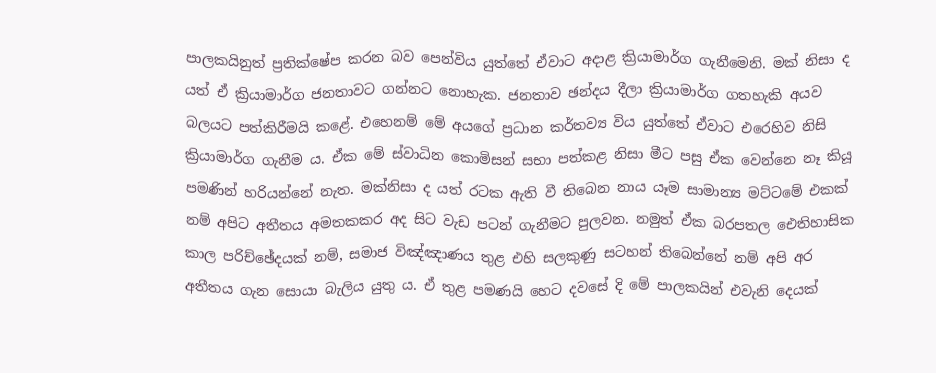පාලකයිනුත් ප්‍රතික්ෂේප කරන බව පෙන්විය යුත්තේ ඒවාට අදාළ ක්‍රියාමාර්ග ගැනීමෙනි. මක් නිසා ද යත් ඒ ක්‍රියාමාර්ග ජනතාවට ගන්නට නොහැක. ජනතාව ඡන්දය දීලා ක්‍රියාමාර්ග ගතහැකි අයව බලයට පත්කිරීමයි කළේ. එහෙනම් මේ අයගේ ප්‍රධාන කර්තව්‍ය විය යුත්තේ ඒවාට එරෙහිව නිසි ක්‍රියාමාර්ග ගැනීම ය. ඒක මේ ස්වාධින කොමිසන් සභා පත්කළ නිසා මීට පසු ඒක වෙන්නෙ නෑ කියූ පමණින් හරියන්නේ නැත. මක්නිසා ද යත් රටක ඇති වී තිබෙන නාය යෑම සාමාන්‍ය මට්ටමේ එකක් නම් අපිට අතීතය අමතකකර අද සිට වැඩ පටන් ගැනීමට පුලවන. නමුත් ඒක බරපතල ඓතිහාසික කාල පරිච්ඡේදයක් නම්, සමාජ විඤ්ඤාණය තුළ එහි සලකුණු සටහන් තිබෙන්නේ නම් අපි අර අතීතය ගැන සොයා බැලිය යුතු ය. ඒ තුළ පමණයි හෙට දවසේ දි මේ පාලකයින් එවැනි දෙයක්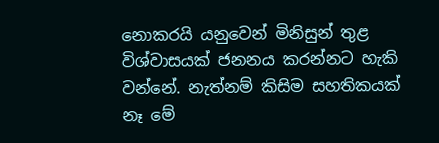නොකරයි යනුවෙන් මිනිසුන් තුළ විශ්වාසයක් ජනනය කරන්නට හැකි වන්නේ. නැත්නම් කිසිම සහතිකයක් නෑ මේ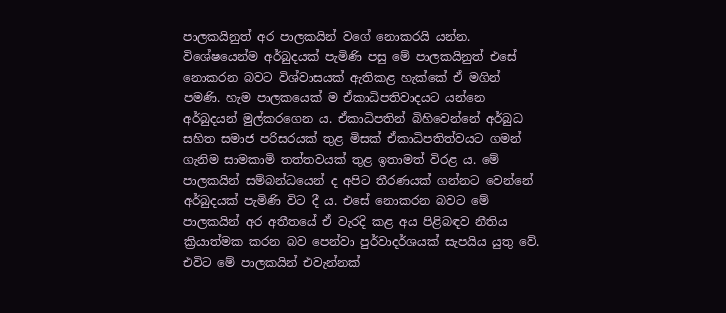පාලකයිනුත් අර පාලකයින් වගේ නොකරයි යන්න. විශේෂයෙන්ම අර්බුදයක් පැමිණි පසු මේ පාලකයිනුත් එසේ නොකරන බවට විශ්වාසයක් ඇතිකළ හැක්කේ ඒ මගින් පමණි. හැම පාලකයෙක් ම ඒකාධිපතිවාදයට යන්නෙ අර්බුදයන් මුල්කරගෙන ය. ඒකාධිපතින් බිහිවෙන්නේ අර්බුධ සහිත සමාජ පරිසරයක් තුළ මිසක් ඒකාධිපතිත්වයට ගමන් ගැනිම සාමකාමි තත්තවයක් තුළ ඉතාමත් විරළ ය. මේ පාලකයින් සම්බන්ධයෙන් ද අපිට තීරණයක් ගන්නට වෙන්නේ අර්බුදයක් පැමිණි විට දී ය. එසේ නොකරන බවට මේ පාලකයින් අර අතීතයේ ඒ වැරදි කළ අය පිළිබඳව නීතිය ක්‍රියාත්මක කරන බව පෙන්වා පුර්වාදර්ශයක් සැපයිය යුතු වේ. එවිට මේ පාලකයින් එවැන්නක්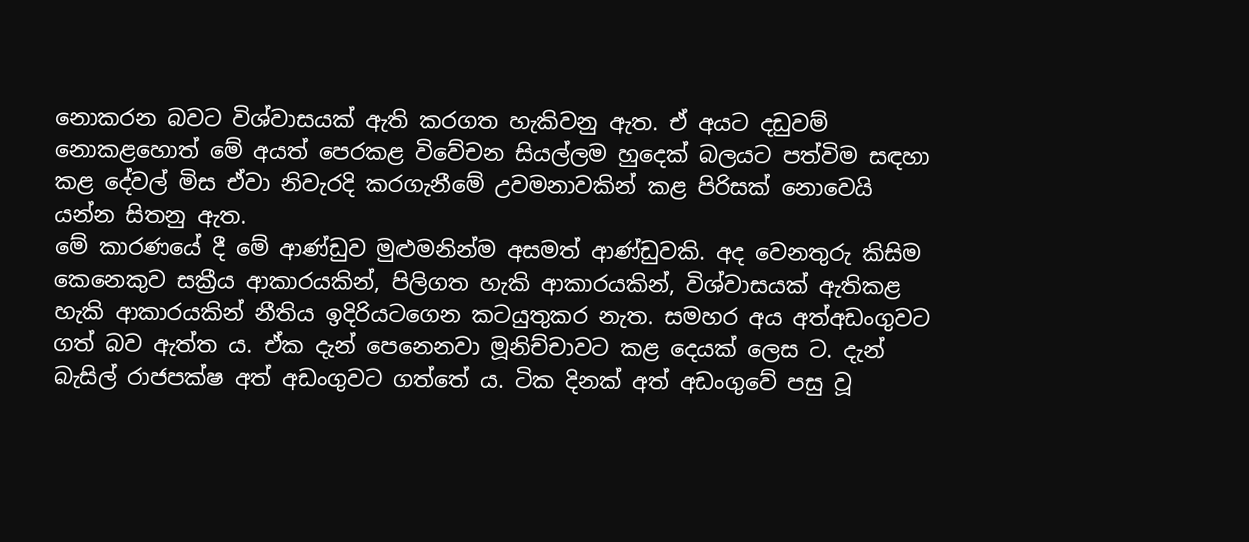නොකරන බවට විශ්වාසයක් ඇති කරගත හැකිවනු ඇත. ඒ අයට දඩුවම් නොකළහොත් මේ අයත් පෙරකළ විවේචන සියල්ලම හුදෙක් බලයට පත්විම සඳහා කළ දේවල් මිස ඒවා නිවැරදි කරගැනීමේ උවමනාවකින් කළ පිරිසක් නොවෙයි යන්න සිතනු ඇත.
මේ කාරණයේ දී මේ ආණ්ඩුව මුළුමනින්ම අසමත් ආණ්ඩුවකි. අද වෙනතුරු කිසිම කෙනෙකුව සක්‍රීය ආකාරයකින්, පිලිගත හැකි ආකාරයකින්, විශ්වාසයක් ඇතිකළ හැකි ආකාරයකින් නීතිය ඉදිරියටගෙන කටයුතුකර නැත. සමහර අය අත්අඩංගුවට ගත් බව ඇත්ත ය. ඒක දැන් පෙනෙනවා මූනිච්චාවට කළ දෙයක් ලෙස ට. දැන් බැසිල් රාජපක්ෂ අත් අඩංගුවට ගත්තේ ය. ටික දිනක් අත් අඩංගුවේ පසු වූ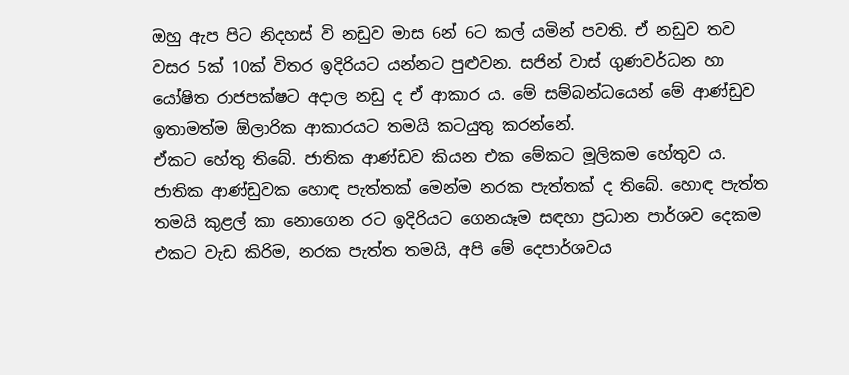ඔහු ඇප පිට නිදහස් වි නඩුව මාස 6න් 6ට කල් යමින් පවති. ඒ නඩුව තව වසර 5ක් 10ක් විතර ඉදිරියට යන්නට පුළුවන. සජින් වාස් ගුණවර්ධන හා යෝෂිත රාජපක්ෂට අදාල නඩු ද ඒ ආකාර ය. මේ සම්බන්ධයෙන් මේ ආණ්ඩුව ඉතාමත්ම ඕලාරික ආකාරයට තමයි කටයුතු කරන්නේ.
ඒකට හේතු තිබේ. ජාතික ආණ්ඩව කියන එක මේකට මූලිකම හේතුව ය. ජාතික ආණ්ඩුවක හොඳ පැත්තක් මෙන්ම නරක පැත්තක් ද තිබේ. හොඳ පැත්ත තමයි කුළල් කා නොගෙන රට ඉදිරියට ගෙනයෑම සඳහා ප්‍රධාන පාර්ශව දෙකම එකට වැඩ කිරිම, නරක පැත්ත තමයි, අපි මේ දෙපාර්ශවය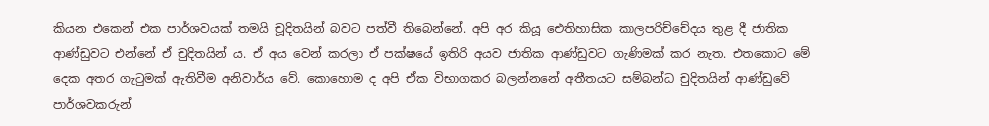කියන එකෙන් එක පාර්ශවයක් තමයි චූදිතයින් බවට පත්වී තිබෙන්නේ. අපි අර කියූ ඓතිහාසික කාලපරිච්චේදය තුළ දී ජාතික ආණ්ඩුවට එන්නේ ඒ චුදිතයින් ය. ඒ අය වෙන් කරලා ඒ පක්ෂයේ ඉතිරි අයව ජාතික ආණ්ඩුවට ගැණිමක් කර නැත. එතකොට මේ දෙක අතර ගැටුමක් ඇතිවීම අනිවාර්ය වේ. කොහොම ද අපි ඒක විභාගකර බලන්නනේ අතීතයට සම්බන්ධ චුදිතයින් ආණ්ඩුවේ පාර්ශවකරුන්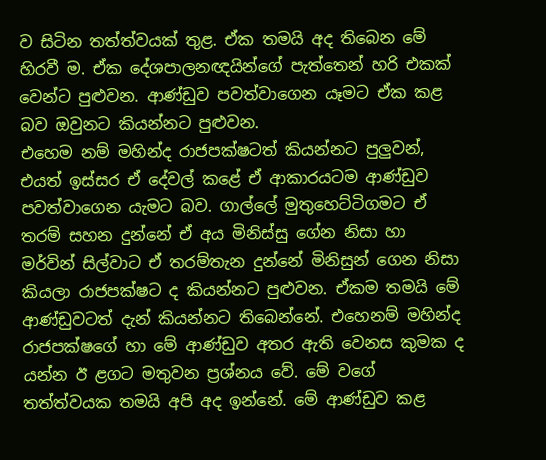ව සිටින තත්ත්වයක් තුළ. ඒක තමයි අද තිබෙන මේ හිරවී ම. ඒක දේශපාලනඥයින්ගේ පැත්තෙන් හරි එකක් වෙන්ට පුළුවන. ආණ්ඩුව පවත්වාගෙන යෑමට ඒක කළ බව ඔවුනට කියන්නට පුළුවන.
එහෙම නම් මහින්ද රාජපක්ෂටත් කියන්නට පුලුවන්, එයත් ඉස්සර ඒ දේවල් කළේ ඒ ආකාරයටම ආණ්ඩුව පවත්වාගෙන යැමට බව. ගාල්ලේ මුතුහෙට්ටිගමට ඒ තරම් සහන දුන්නේ ඒ අය මිනිස්සු ගේන නිසා හා මර්වින් සිල්වාට ඒ තරම්තැන දුන්නේ මිනිසුන් ගෙන නිසා කියලා රාජපක්ෂට ද කියන්නට පුළුවන. ඒකම තමයි මේ ආණ්ඩුවටත් දැන් කියන්නට තිබෙන්නේ. එහෙනම් මහින්ද රාජපක්ෂගේ හා මේ ආණ්ඩුව අතර ඇති වෙනස කුමක ද යන්න ඊ ළගට මතුවන ප්‍රශ්නය වේ. මේ වගේ තත්ත්වයක තමයි අපි අද ඉන්නේ. මේ ආණ්ඩුව කළ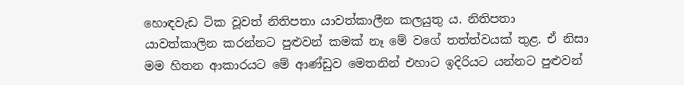හොඳවැඩ ටික වූවත් නිතිපතා යාවත්කාලීන කලයුතු ය. නිතිපතා යාවත්කාලින කරන්නට පුළුවන් කමක් නෑ මේ වගේ තත්ත්වයක් තුළ. ඒ නිසා මම හිතන ආකාරයට මේ ආණ්ඩුව මෙතනින් එහාට ඉදිරියට යන්නට පුළුවන්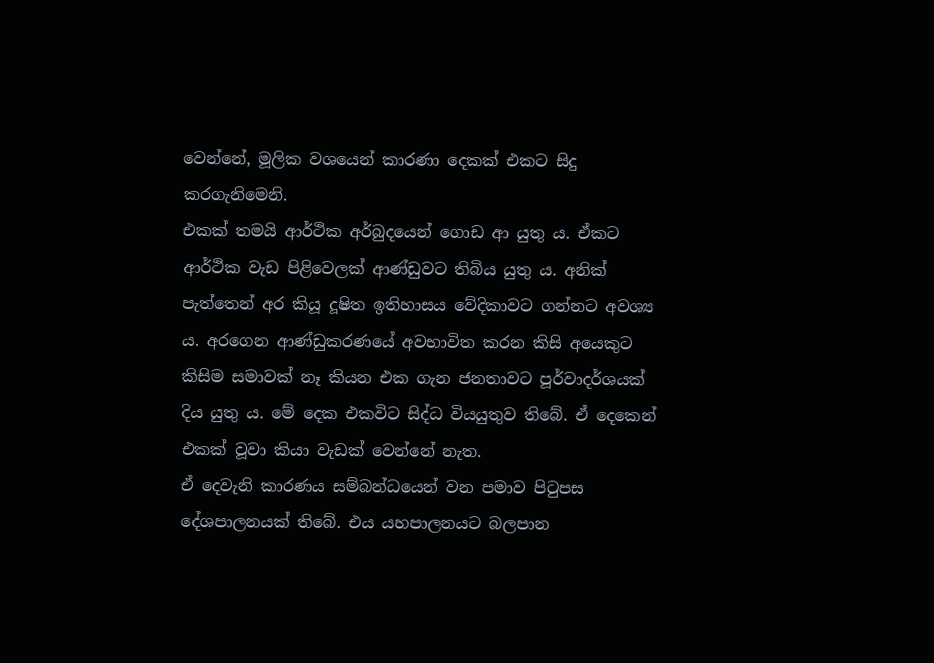වෙන්නේ, මූලික වශයෙන් කාරණා දෙකක් එකට සිදු කරගැනිමෙනි.
එකක් තමයි ආර්ථික අර්බුදයෙන් ගොඩ ආ යුතු ය. ඒකට ආර්ථික වැඩ පිළිවෙලක් ආණ්ඩුවට තිබිය යුතු ය. අනික් පැත්තෙන් අර කියූ දූෂිත ඉතිහාසය වේදිකාවට ගන්නට අවශ්‍ය ය. අරගෙන ආණ්ඩුකරණයේ අවභාවිත කරන කිසි අයෙකුට කිසිම සමාවක් නෑ කියන එක ගැන ජනතාවට පූර්වාදර්ශයක් දිය යුතු ය. මේ දෙක එකවිට සිද්ධ වියයුතුව තිබේ. ඒ දෙකෙන් එකක් වූවා කියා වැඩක් වෙන්නේ නැත.
ඒ දෙවැනි කාරණය සම්බන්ධයෙන් වන පමාව පිටුපස දේශපාලනයක් තිබේ. එය යහපාලනයට බලපාන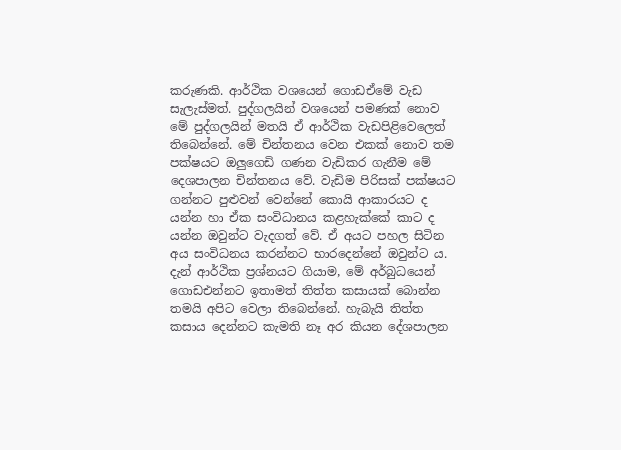කරුණකි. ආර්ථික වශයෙන් ගොඩඒමේ වැඩ සැලැස්මත්. පුද්ගලයින් වශයෙන් පමණක් නොව මේ පුද්ගලයින් මතයි ඒ ආර්ථික වැඩපිළිවෙලෙත් තිබෙන්නේ. මේ චින්තනය වෙන එකක් නොව තම පක්ෂයට ඔලුගෙඩි ගණන වැඩිකර ගැනීම මේ දෙශපාලන චින්තනය වේ. වැඩිම පිරිසක් පක්ෂයට ගන්නට පුළුවන් වෙන්නේ කොයි ආකාරයට ද යන්න හා ඒක සංවිධානය කළහැක්කේ කාට ද යන්න ඔවුන්ට වැදගත් වේ. ඒ අයට පහල සිටින අය සංවිධනය කරන්නට භාරදෙන්නේ ඔවුන්ට ය.
දැන් ආර්ථික ප්‍රශ්නයට ගියාම, මේ අර්බුධයෙන් ගොඩඑන්නට ඉතාමත් තිත්ත කසායක් බොන්න තමයි අපිට වෙලා තිබෙන්නේ. හැබැයි තිත්ත කසාය දෙන්නට කැමති නෑ අර කියන දේශපාලන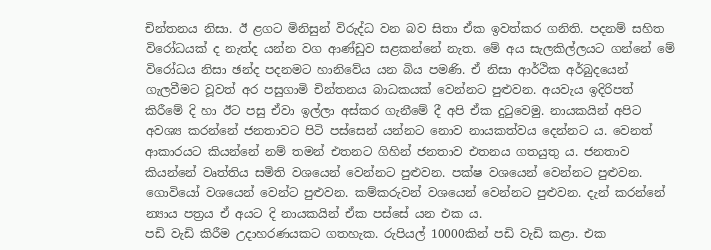චින්තනය නිසා. ඊ ළගට මිනිසුන් විරුද්ධ වන බව සිතා ඒක ඉවත්කර ගනිති. පදනම් සහිත විරෝධයක් ද නැත්ද යන්න වග ආණ්ඩුව සළකන්නේ නැත. මේ අය සැලකිල්ලයට ගන්නේ මේ විරෝධය නිසා ඡන්ද පදනමට හානිවේය යන බිය පමණි. ඒ නිසා ආර්ථික අර්බුදයෙන් ගැලවීමට වූවත් අර පසුගාමි චින්තනය බාධකයක් වෙන්නට පුළුවන. අයවැය ඉදිරිපත් කිරීමේ දි හා ඊට පසු ඒවා ඉල්ලා අස්කර ගැනීමේ දී අපි ඒක දුටුවෙමු. නායකයින් අපිට අවශ්‍ය කරන්නේ ජනතාවට පිටි පස්සෙන් යන්නට නොව නායකත්වය දෙන්නට ය. වෙනත් ආකාරයට කියන්නේ නම් තමන් එතනට ගිහින් ජනතාව එතනය ගතයුතු ය. ජනතාව කියන්නේ වෘත්තිය සමිති වශයෙන් වෙන්නට පුළුවන. පක්ෂ වශයෙන් වෙන්නට පුළුවන. ගොවියෝ වශයෙන් වෙන්ට පුළුවන. කම්කරුවන් වශයෙන් වෙන්නට පුළුවන. දැන් කරන්නේ න්‍යාය පත්‍රය ඒ අයට දි නායකයින් ඒක පස්සේ යන එක ය.
පඩි වැඩි කිරීම උදාහරණයකට ගතහැක. රුපියල් 10000කින් පඩි වැඩි කළා. එක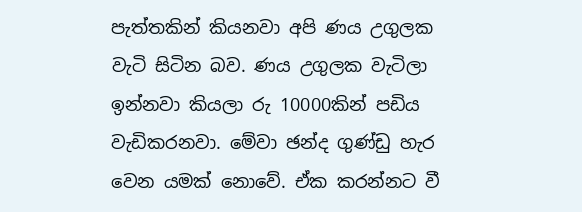පැත්තකින් කියනවා අපි ණය උගුලක වැටි සිටින බව. ණය උගුලක වැටිලා ඉන්නවා කියලා රු 10000කින් පඩිය වැඩිකරනවා. මේවා ඡන්ද ගුණ්ඩු හැර වෙන යමක් නොවේ. ඒක කරන්නට වී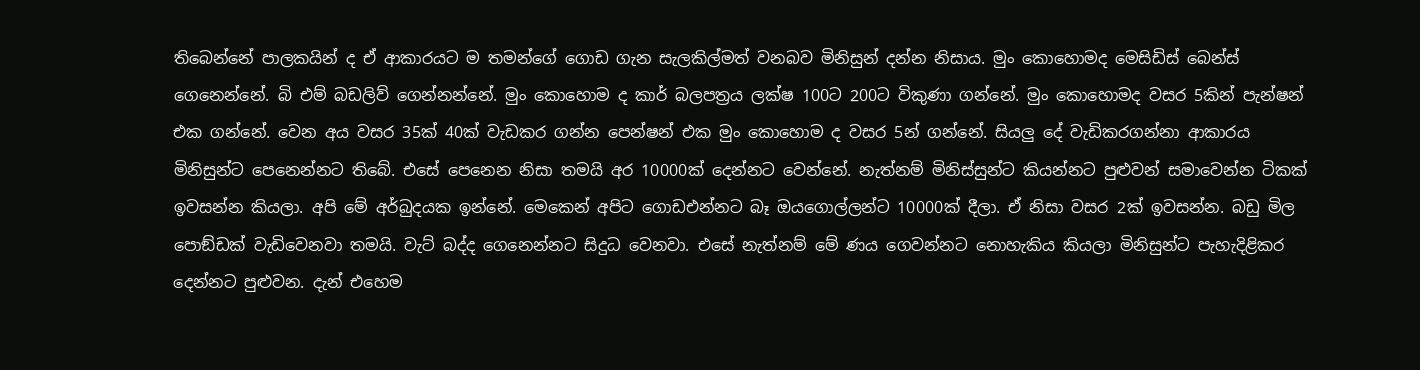තිබෙන්නේ පාලකයින් ද ඒ ආකාරයට ම තමන්ගේ ගොඩ ගැන සැලකිල්මත් වනබව මිනිසුන් දන්න නිසාය. මුං කොහොමද මෙසිඩිස් බෙන්ස් ගෙනෙන්නේ. බි එම් බඩලිව් ගෙන්නන්නේ. මුං කොහොම ද කාර් බලපත්‍රය ලක්ෂ 100ට 200ට විකුණා ගන්නේ. මුං කොහොමද වසර 5කින් පැන්ෂන් එක ගන්නේ. වෙන අය වසර 35ක් 40ක් වැඩකර ගන්න පෙන්ෂන් එක මුං කොහොම ද වසර 5න් ගන්නේ. සියලු දේ වැඩිකරගන්නා ආකාරය මිනිසුන්ට පෙනෙන්නට තිබේ. එසේ පෙනෙන නිසා තමයි අර 10000ක් දෙන්නට වෙන්නේ. නැත්නම් මිනිස්සුන්ට කියන්නට පුළුවන් සමාවෙන්න ටිකක් ඉවසන්න කියලා. අපි මේ අර්බුදයක ඉන්නේ. මෙකෙන් අපිට ගොඩඑන්නට බෑ ඔයගොල්ලන්ට 10000ක් දීලා. ඒ නිසා වසර 2ක් ඉවසන්න. බඩු මිල පොඞ්ඩක් වැඩිවෙනවා තමයි. වැට් බද්ද ගෙනෙන්නට සිදුධ වෙනවා. එසේ නැත්නම් මේ ණය ගෙවන්නට නොහැකිය කියලා මිනිසුන්ට පැහැදිළිකර දෙන්නට පුළුවන. දැන් එහෙම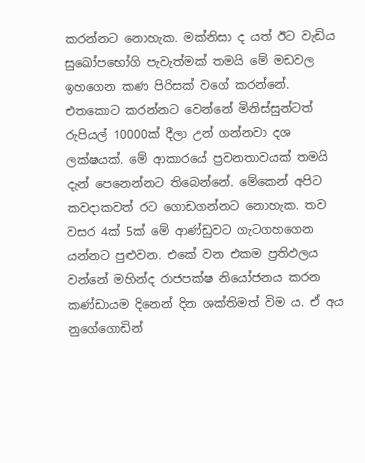කරන්නට නොහැක. මක්නිසා ද යත් ඊට වැඩිය සුඛෝපභෝගි පැවැත්මක් තමයි මේ මඩවල ඉහගෙන කණ පිරිසක් වගේ කරන්නේ. එතකොට කරන්නට වෙන්නේ මිනිස්සුන්ටත් රුපියල් 10000ක් දීලා උන් ගන්නවා දශ ලක්ෂයක්. මේ ආකාරයේ ප්‍රවනතාවයක් තමයි දැන් පෙනෙන්නට තිබෙන්නේ. මේකෙන් අපිට කවදාකවත් රට ගොඩගන්නට නොහැක. තව වසර 4ක් 5ක් මේ ආණ්ඩුවට ගැටගහගෙන යන්නට පුළුවන. එකේ වන එකම ප්‍රතිඵලය වන්නේ මහින්ද රාජපක්ෂ නියෝජනය කරන කණ්ඩායම දිනෙන් දින ශක්තිමත් විම ය. ඒ අය නුගේගොඩින්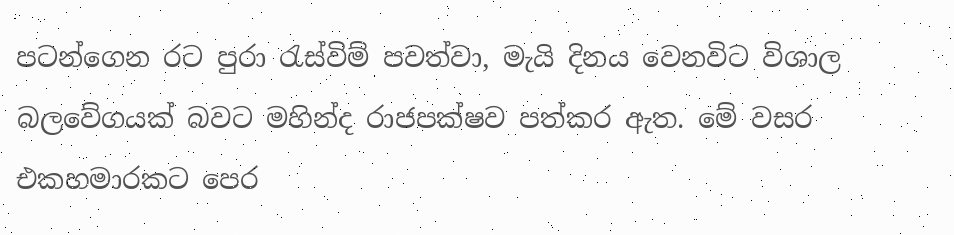පටන්ගෙන රට පුරා රැස්විම් පවත්වා, මැයි දිනය වෙනවිට විශාල බලවේගයක් බවට මහින්ද රාජපක්ෂව පත්කර ඇත. මේ වසර එකහමාරකට පෙර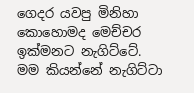ගෙදර යවපු මිනිහා කොහොමද මෙච්චර ඉක්මනට නැගිට්ටේ. මම කියන්නේ නැගිට්ටා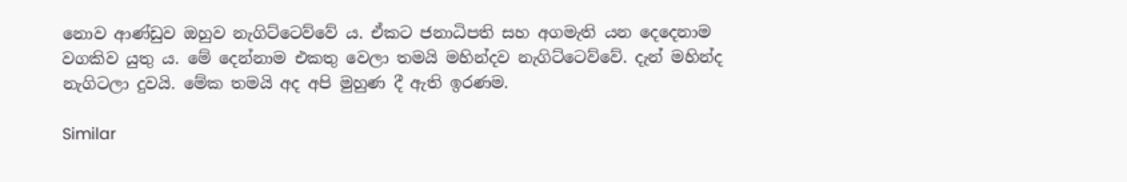නොව ආණ්ඩුව ඔහුව නැගිට්ටෙව්වේ ය. ඒකට ජනාධිපති සහ අගමැති යන දෙදෙනාම වගකිව යුතු ය. මේ දෙන්නාම එකතු වෙලා තමයි මහින්දව නැගිට්ටෙව්වේ. දැන් මහින්ද නැගිටලා දුවයි. මේක තමයි අද අපි මුහුණ දී ඇති ඉරණම.

Similar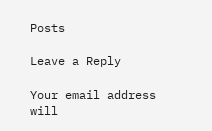Posts

Leave a Reply

Your email address will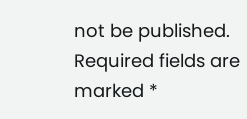not be published. Required fields are marked *